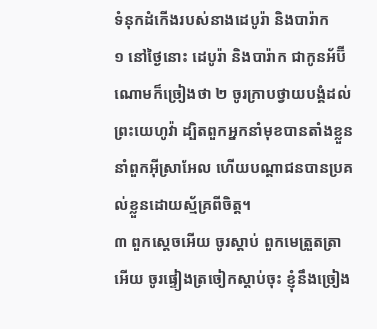ទំនុកដំកើងរបស់នាងដេបូរ៉ា និងបារ៉ាក
១ នៅថ្ងៃនោះ ដេបូរ៉ា និងបារ៉ាក ជាកូនអ័ប៊ីណោមក៏ច្រៀងថា ២ ចូរក្រាបថ្វាយបង្គំដល់ព្រះយេហូវ៉ា ដ្បិតពួកអ្នកនាំមុខបានតាំងខ្លួននាំពួកអ៊ីស្រាអែល ហើយបណ្តាជនបានប្រគល់ខ្លួនដោយស្ម័គ្រពីចិត្ត។
៣ ពួកស្តេចអើយ ចូរស្តាប់ ពួកមេត្រួតត្រាអើយ ចូរផ្ទៀងត្រចៀកស្តាប់ចុះ ខ្ញុំនឹងច្រៀង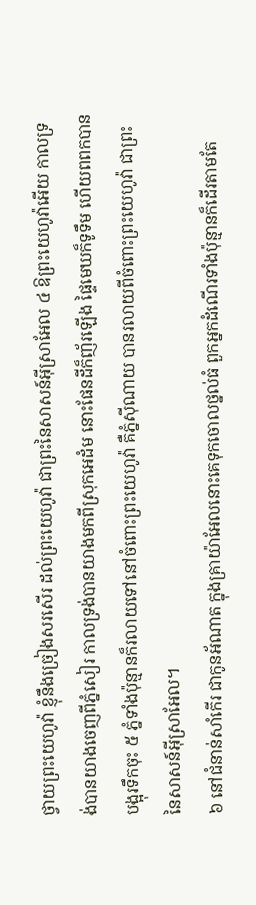ថ្វាយព្រះយេហូវ៉ា ខ្ញុំនឹងច្រៀងសរសើរ ដល់ព្រះយេហូវ៉ា ជាព្រះនៃសាសន៍អ៊ីស្រាអែល ៤ ឱព្រះយេហូវ៉ាអើយ កាលទ្រង់បានយាងចេញពីភ្នំសៀរ កាលទ្រង់បានយាងមកពីស្រុកអេដំម នោះផែនដីក៏ញ័រឡើង ផ្ទៃមេឃក៏ទូទឹម ហើយពពកបានបង្អុរទឹកចុះ ៥ ភ្នំទាំងប៉ុន្មានក៏រលាយទៅនៅចំពោះព្រះយេហូវ៉ា គឺភ្នំស៊ីណាយ បានរលាយពីចំពោះព្រះយេហូវ៉ា ជាព្រះនៃសាសន៍អ៊ីស្រាអែល។
៦ នៅជំនាន់សាំកើរ ជាកូនអ័ណាត ក្នុងគ្រាយ៉ាអែលនោះគេទុកចោលថ្នល់ធំ ពួកអ្នកដំណើរទាំងប៉ុន្មានក៏ដើរតាមតែ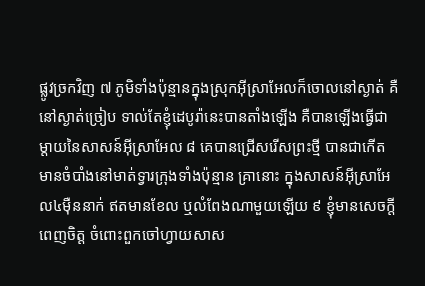ផ្លូវច្រកវិញ ៧ ភូមិទាំងប៉ុន្មានក្នុងស្រុកអ៊ីស្រាអែលក៏ចោលនៅស្ងាត់ គឺនៅស្ងាត់ច្រៀប ទាល់តែខ្ញុំដេបូរ៉ានេះបានតាំងឡើង គឺបានឡើងធ្វើជាម្តាយនៃសាសន៍អ៊ីស្រាអែល ៨ គេបានជ្រើសរើសព្រះថ្មី បានជាកើតមានចំបាំងនៅមាត់ទ្វារក្រុងទាំងប៉ុន្មាន គ្រានោះ ក្នុងសាសន៍អ៊ីស្រាអែល៤ម៉ឺននាក់ ឥតមានខែល ឬលំពែងណាមួយឡើយ ៩ ខ្ញុំមានសេចក្តីពេញចិត្ត ចំពោះពួកចៅហ្វាយសាស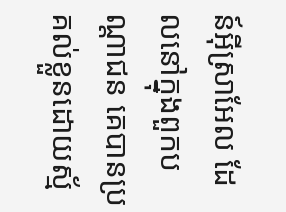ន៍អ៊ីស្រាអែល ដែលនៅក្នុងពួកបណ្តាជន គេបានប្រគល់ខ្លួនដោយស្ម័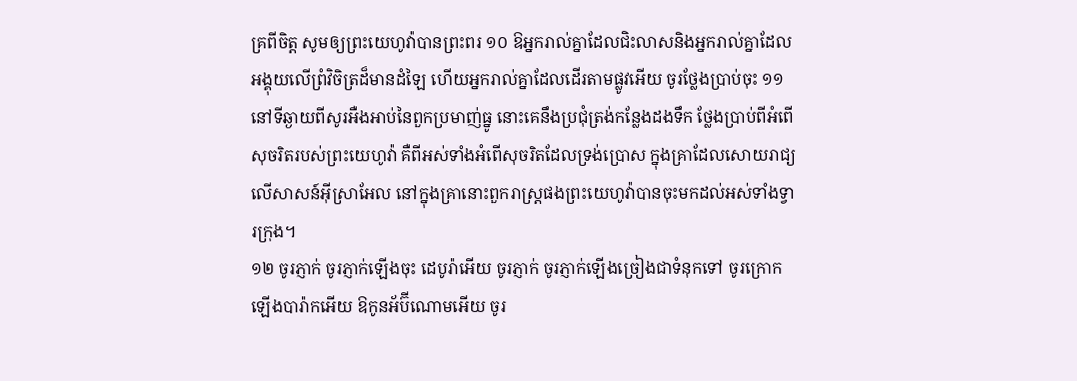គ្រពីចិត្ត សូមឲ្យព្រះយេហូវ៉ាបានព្រះពរ ១០ ឱអ្នករាល់គ្នាដែលជិះលាសនិងអ្នករាល់គ្នាដែលអង្គុយលើព្រំវិចិត្រដ៏មានដំឡៃ ហើយអ្នករាល់គ្នាដែលដើរតាមផ្លូវអើយ ចូរថ្លែងប្រាប់ចុះ ១១ នៅទីឆ្ងាយពីសូរអឺងអាប់នៃពួកប្រមាញ់ធ្នូ នោះគេនឹងប្រជុំត្រង់កន្លែងដងទឹក ថ្លែងប្រាប់ពីអំពើសុចរិតរបស់ព្រះយេហូវ៉ា គឺពីអស់ទាំងអំពើសុចរិតដែលទ្រង់ប្រោស ក្នុងគ្រាដែលសោយរាជ្យលើសាសន៍អ៊ីស្រាអែល នៅក្នុងគ្រានោះពួករាស្ត្រផងព្រះយេហូវ៉ាបានចុះមកដល់អស់ទាំងទ្វារក្រុង។
១២ ចូរភ្ញាក់ ចូរភ្ញាក់ឡើងចុះ ដេបូរ៉ាអើយ ចូរភ្ញាក់ ចូរភ្ញាក់ឡើងច្រៀងជាទំនុកទៅ ចូរក្រោកឡើងបារ៉ាកអើយ ឱកូនអ័ប៊ីណោមអើយ ចូរ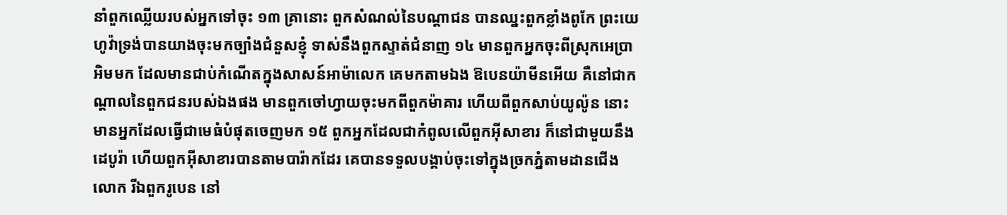នាំពួកឈ្លើយរបស់អ្នកទៅចុះ ១៣ គ្រានោះ ពួកសំណល់នៃបណ្តាជន បានឈ្នះពួកខ្លាំងពូកែ ព្រះយេហូវ៉ាទ្រង់បានយាងចុះមកច្បាំងជំនួសខ្ញុំ ទាស់នឹងពួកស្ទាត់ជំនាញ ១៤ មានពួកអ្នកចុះពីស្រុកអេប្រាអិមមក ដែលមានជាប់កំណើតក្នុងសាសន៍អាម៉ាលេក គេមកតាមឯង ឱបេនយ៉ាមីនអើយ គឺនៅជាកណ្តាលនៃពួកជនរបស់ឯងផង មានពួកចៅហ្វាយចុះមកពីពួកម៉ាគារ ហើយពីពួកសាប់យូល៉ូន នោះមានអ្នកដែលធ្វើជាមេធំបំផុតចេញមក ១៥ ពួកអ្នកដែលជាកំពូលលើពួកអ៊ីសាខារ ក៏នៅជាមួយនឹងដេបូរ៉ា ហើយពួកអ៊ីសាខារបានតាមបារ៉ាកដែរ គេបានទទួលបង្គាប់ចុះទៅក្នុងច្រកភ្នំតាមដានជើងលោក រីឯពួករូបេន នៅ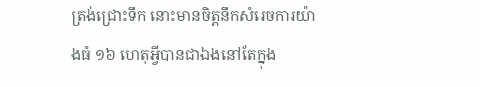ត្រង់ជ្រោះទឹក នោះមានចិត្តនឹកសំរេចការយ៉ាងធំ ១៦ ហេតុអ្វីបានជាឯងនៅតែក្នុង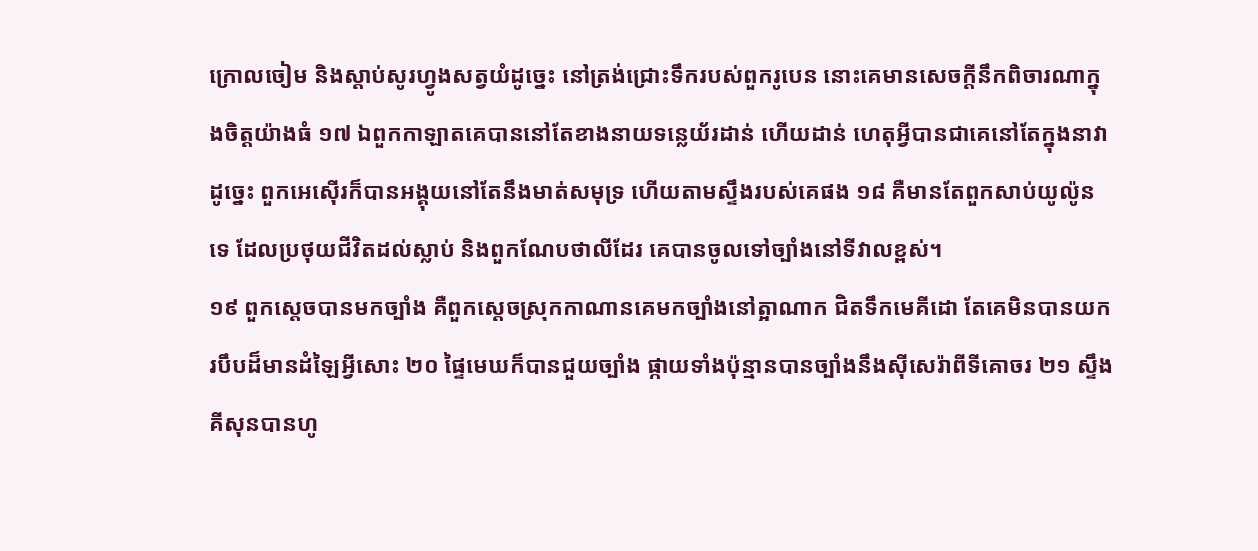ក្រោលចៀម និងស្តាប់សូរហ្វូងសត្វយំដូច្នេះ នៅត្រង់ជ្រោះទឹករបស់ពួករូបេន នោះគេមានសេចក្តីនឹកពិចារណាក្នុងចិត្តយ៉ាងធំ ១៧ ឯពួកកាឡាតគេបាននៅតែខាងនាយទន្លេយ័រដាន់ ហើយដាន់ ហេតុអ្វីបានជាគេនៅតែក្នុងនាវាដូច្នេះ ពួកអេស៊ើរក៏បានអង្គុយនៅតែនឹងមាត់សមុទ្រ ហើយតាមស្ទឹងរបស់គេផង ១៨ គឺមានតែពួកសាប់យូល៉ូនទេ ដែលប្រថុយជីវិតដល់ស្លាប់ និងពួកណែបថាលីដែរ គេបានចូលទៅច្បាំងនៅទីវាលខ្ពស់។
១៩ ពួកស្តេចបានមកច្បាំង គឺពួកស្តេចស្រុកកាណានគេមកច្បាំងនៅត្អាណាក ជិតទឹកមេគីដោ តែគេមិនបានយករបឹបដ៏មានដំឡៃអ្វីសោះ ២០ ផ្ទៃមេឃក៏បានជួយច្បាំង ផ្កាយទាំងប៉ុន្មានបានច្បាំងនឹងស៊ីសេរ៉ាពីទីគោចរ ២១ ស្ទឹងគីសុនបានហូ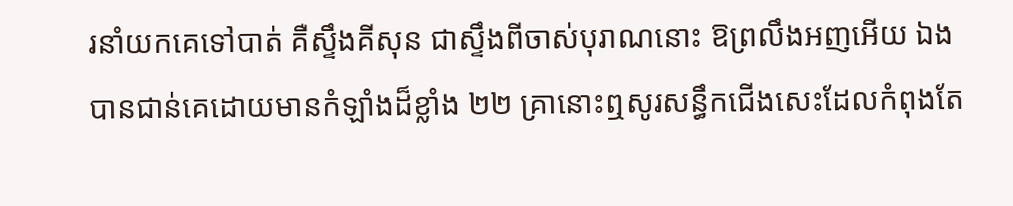រនាំយកគេទៅបាត់ គឺស្ទឹងគីសុន ជាស្ទឹងពីចាស់បុរាណនោះ ឱព្រលឹងអញអើយ ឯងបានជាន់គេដោយមានកំឡាំងដ៏ខ្លាំង ២២ គ្រានោះឮសូរសន្ធឹកជើងសេះដែលកំពុងតែ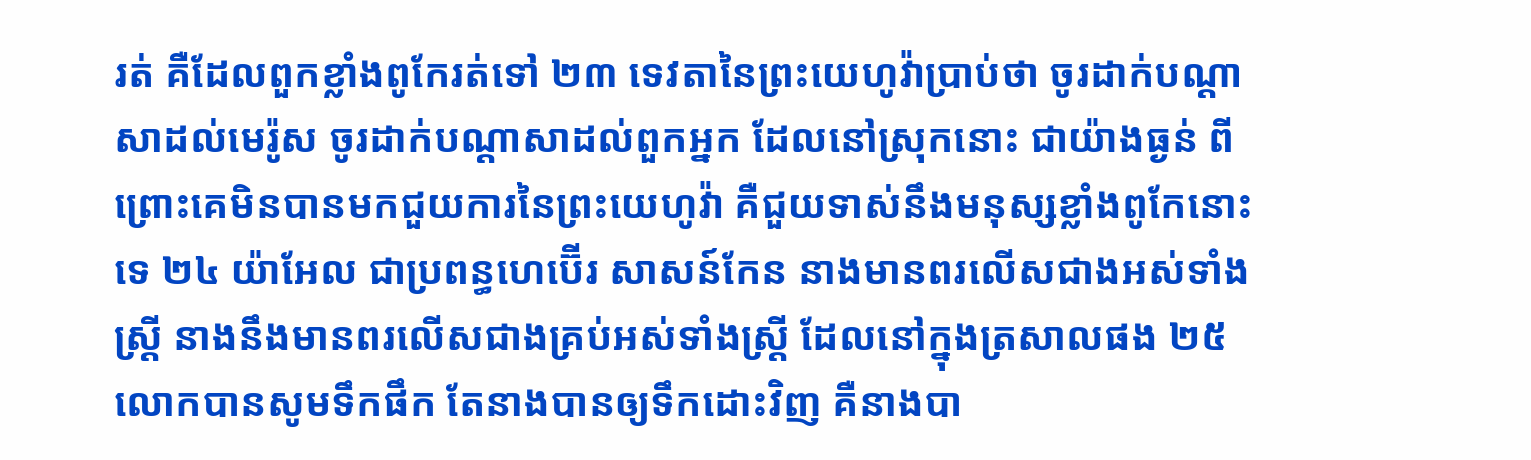រត់ គឺដែលពួកខ្លាំងពូកែរត់ទៅ ២៣ ទេវតានៃព្រះយេហូវ៉ាប្រាប់ថា ចូរដាក់បណ្តាសាដល់មេរ៉ូស ចូរដាក់បណ្តាសាដល់ពួកអ្នក ដែលនៅស្រុកនោះ ជាយ៉ាងធ្ងន់ ពីព្រោះគេមិនបានមកជួយការនៃព្រះយេហូវ៉ា គឺជួយទាស់នឹងមនុស្សខ្លាំងពូកែនោះទេ ២៤ យ៉ាអែល ជាប្រពន្ធហេប៊ើរ សាសន៍កែន នាងមានពរលើសជាងអស់ទាំងស្ត្រី នាងនឹងមានពរលើសជាងគ្រប់អស់ទាំងស្ត្រី ដែលនៅក្នុងត្រសាលផង ២៥ លោកបានសូមទឹកផឹក តែនាងបានឲ្យទឹកដោះវិញ គឺនាងបា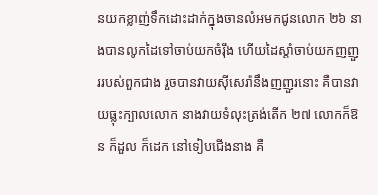នយកខ្លាញ់ទឹកដោះដាក់ក្នុងចានលំអមកជូនលោក ២៦ នាងបានលូកដៃទៅចាប់យកចំរ៉ឹង ហើយដៃស្តាំចាប់យកញញួររបស់ពួកជាង រួចបានវាយស៊ីសេរ៉ានឹងញញួរនោះ គឺបានវាយធ្លុះក្បាលលោក នាងវាយទំលុះត្រង់តើក ២៧ លោកក៏ឱន ក៏ដួល ក៏ដេក នៅទៀបជើងនាង គឺ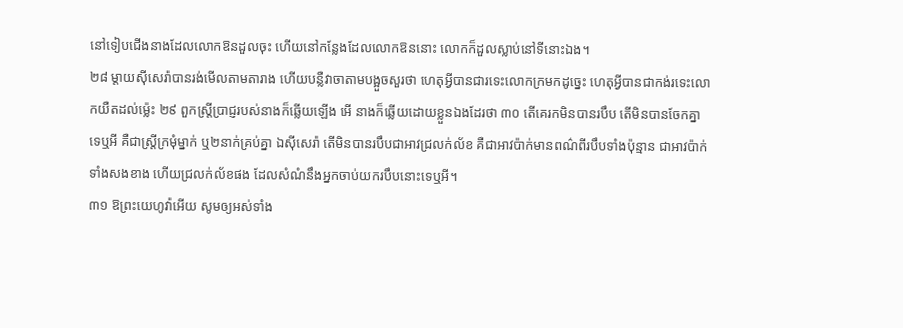នៅទៀបជើងនាងដែលលោកឱនដួលចុះ ហើយនៅកន្លែងដែលលោកឱននោះ លោកក៏ដួលស្លាប់នៅទីនោះឯង។
២៨ ម្តាយស៊ីសេរ៉ាបានរង់មើលតាមតារាង ហើយបន្លឺវាចាតាមបង្អួចសួរថា ហេតុអ្វីបានជារទេះលោកក្រមកដូច្នេះ ហេតុអ្វីបានជាកង់រទេះលោកយឺតដល់ម៉្លេះ ២៩ ពួកស្ត្រីប្រាជ្ញរបស់នាងក៏ឆ្លើយឡើង អើ នាងក៏ឆ្លើយដោយខ្លួនឯងដែរថា ៣០ តើគេរកមិនបានរបឹប តើមិនបានចែកគ្នាទេឬអី គឺជាស្ត្រីក្រមុំម្នាក់ ឬ២នាក់គ្រប់គ្នា ឯស៊ីសេរ៉ា តើមិនបានរបឹបជាអាវជ្រលក់ល័ខ គឺជាអាវប៉ាក់មានពណ៌ពីរបឹបទាំងប៉ុន្មាន ជាអាវប៉ាក់ទាំងសងខាង ហើយជ្រលក់ល័ខផង ដែលសំណំនឹងអ្នកចាប់យករបឹបនោះទេឬអី។
៣១ ឱព្រះយេហូវ៉ាអើយ សូមឲ្យអស់ទាំង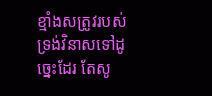ខ្មាំងសត្រូវរបស់ទ្រង់វិនាសទៅដូច្នេះដែរ តែសូ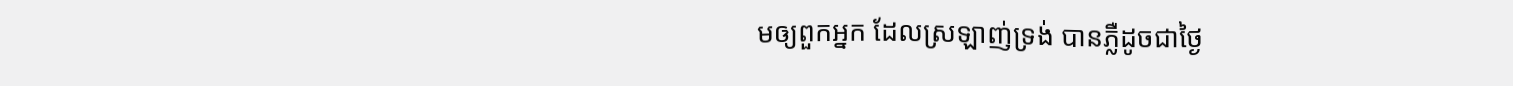មឲ្យពួកអ្នក ដែលស្រឡាញ់ទ្រង់ បានភ្លឺដូចជាថ្ងៃ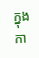ក្នុងកា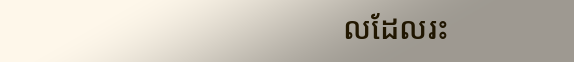លដែលរះ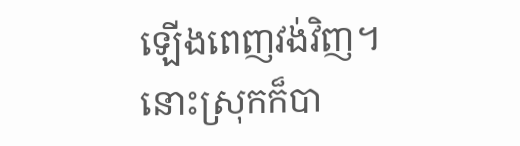ឡើងពេញវង់វិញ។
នោះស្រុកក៏បា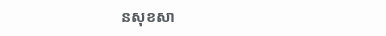នសុខសា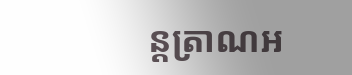ន្តត្រាណអ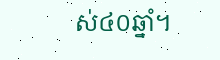ស់៤០ឆ្នាំ។